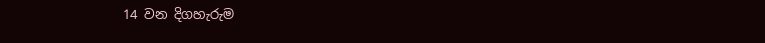14 වන දිගහැරුම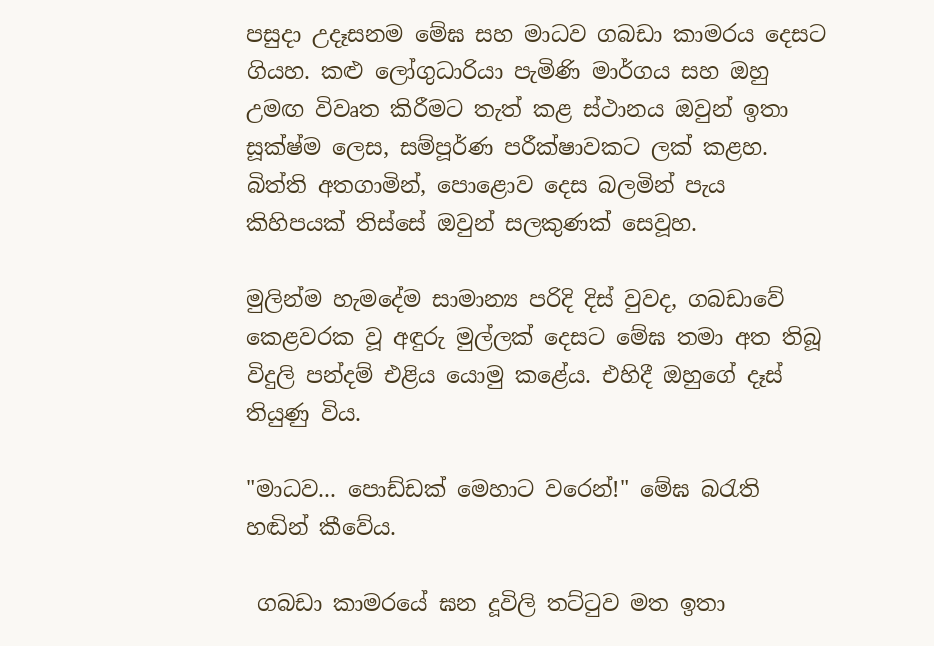පසුදා උදෑසනම මේඝ සහ මාධව ගබඩා කාමරය දෙසට ගියහ. කළු ලෝගුධාරියා පැමිණි මාර්ගය සහ ඔහු උමඟ විවෘත කිරීමට තැත් කළ ස්ථානය ඔවුන් ඉතා සූක්ෂ්ම ලෙස, සම්පූර්ණ පරීක්ෂාවකට ලක් කළහ. බිත්ති අතගාමින්, පොළොව දෙස බලමින් පැය කිහිපයක් තිස්සේ ඔවුන් සලකුණක් සෙවූහ.

මුලින්ම හැමදේම සාමාන්‍ය පරිදි දිස් වුවද, ගබඩාවේ කෙළවරක වූ අඳුරු මුල්ලක් දෙසට මේඝ තමා අත තිබූ විදුලි පන්දම් එළිය යොමු කළේය. එහිදී ඔහුගේ දෑස් තියුණු විය.

"මාධව... පොඩ්ඩක් මෙහාට වරෙන්!" මේඝ බරැති හඬින් කීවේය.

 ගබඩා කාමරයේ ඝන දූවිලි තට්ටුව මත ඉතා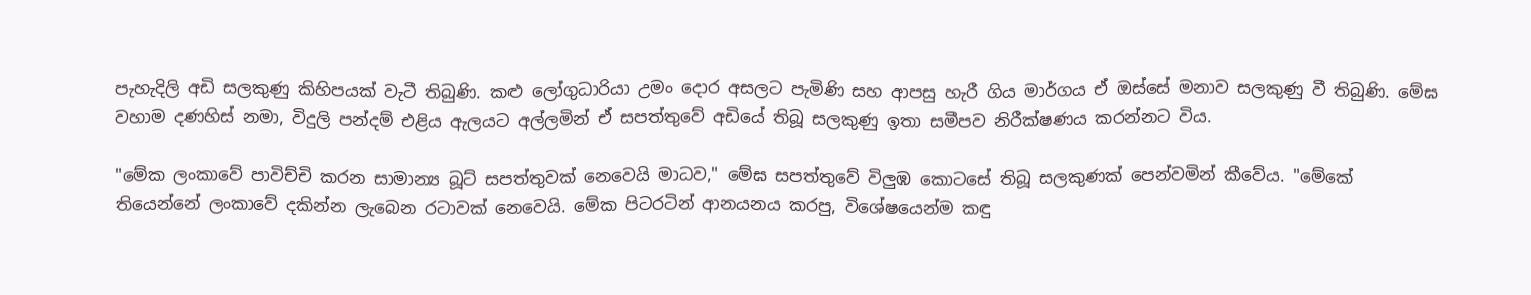පැහැදිලි අඩි සලකුණු කිහිපයක් වැටී තිබුණි. කළු ලෝගුධාරියා උමං දොර අසලට පැමිණි සහ ආපසු හැරී ගිය මාර්ගය ඒ ඔස්සේ මනාව සලකුණු වී තිබුණි. මේඝ වහාම දණහිස් නමා, විදුලි පන්දම් එළිය ඇලයට අල්ලමින් ඒ සපත්තුවේ අඩියේ තිබූ සලකුණු ඉතා සමීපව නිරීක්ෂණය කරන්නට විය.

"මේක ලංකාවේ පාවිච්චි කරන සාමාන්‍ය බූට් සපත්තුවක් නෙවෙයි මාධව," මේඝ සපත්තුවේ විලුඹ කොටසේ තිබූ සලකුණක් පෙන්වමින් කීවේය. "මේකේ තියෙන්නේ ලංකාවේ දකින්න ලැබෙන රටාවක් නෙවෙයි. මේක පිටරටින් ආනයනය කරපු, විශේෂයෙන්ම කඳු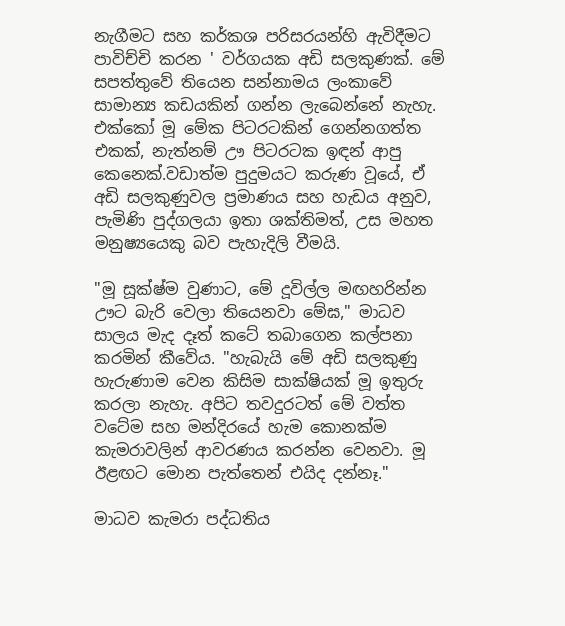නැගීමට සහ කර්කශ පරිසරයන්හි ඇවිදීමට පාවිච්චි කරන ' වර්ගයක අඩි සලකුණක්. මේ සපත්තුවේ තියෙන සන්නාමය ලංකාවේ සාමාන්‍ය කඩයකින් ගන්න ලැබෙන්නේ නැහැ. එක්කෝ මූ මේක පිටරටකින් ගෙන්නගත්ත එකක්, නැත්නම් ඌ පිටරටක ඉඳන් ආපු කෙනෙක්.වඩාත්ම පුදුමයට කරුණ වූයේ, ඒ අඩි සලකුණුවල ප්‍රමාණය සහ හැඩය අනුව, පැමිණි පුද්ගලයා ඉතා ශක්තිමත්, උස මහත මනුෂ්‍යයෙකු බව පැහැදිලි වීමයි.

"මූ සූක්ෂ්ම වුණාට, මේ දූවිල්ල මඟහරින්න ඌට බැරි වෙලා තියෙනවා මේඝ," මාධව සාලය මැද දෑත් කටේ තබාගෙන කල්පනා කරමින් කීවේය. "හැබැයි මේ අඩි සලකුණු හැරුණාම වෙන කිසිම සාක්ෂියක් මූ ඉතුරු කරලා නැහැ. අපිට තවදුරටත් මේ වත්ත වටේම සහ මන්දිරයේ හැම කොනක්ම කැමරාවලින් ආවරණය කරන්න වෙනවා. මූ ඊළඟට මොන පැත්තෙන් එයිද දන්නෑ."

මාධව කැමරා පද්ධතිය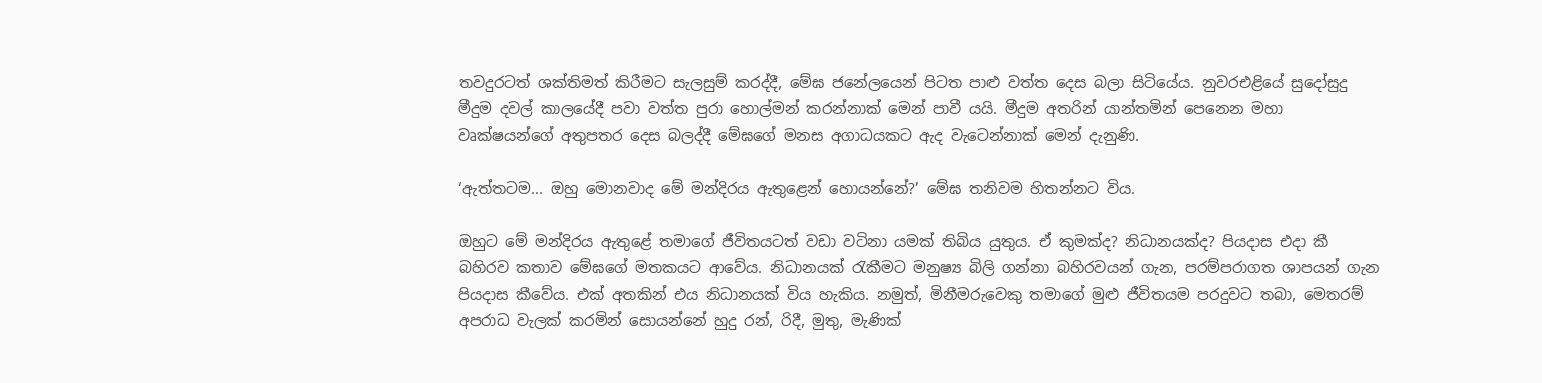තවදුරටත් ශක්තිමත් කිරීමට සැලසුම් කරද්දී, මේඝ ජනේලයෙන් පිටත පාළු වත්ත දෙස බලා සිටියේය. නුවරඑළියේ සුදෝසුදු මීදුම දවල් කාලයේදී පවා වත්ත පුරා හොල්මන් කරන්නාක් මෙන් පාවී යයි. මීදුම අතරින් යාන්තමින් පෙනෙන මහා වෘක්ෂයන්ගේ අතුපතර දෙස බලද්දී මේඝගේ මනස අගාධයකට ඇද වැටෙන්නාක් මෙන් දැනුණි.

‘ඇත්තටම... ඔහු මොනවාද මේ මන්දිරය ඇතුළෙන් හොයන්නේ?’ මේඝ තනිවම හිතන්නට විය.

ඔහුට මේ මන්දිරය ඇතුළේ තමාගේ ජීවිතයටත් වඩා වටිනා යමක් තිබිය යුතුය. ඒ කුමක්ද? නිධානයක්ද? පියදාස එදා කී බහිරව කතාව මේඝගේ මතකයට ආවේය. නිධානයක් රැකීමට මනුෂ්‍ය බිලි ගන්නා බහිරවයන් ගැන, පරම්පරාගත ශාපයන් ගැන පියදාස කීවේය. එක් අතකින් එය නිධානයක් විය හැකිය. නමුත්, මිනීමරුවෙකු තමාගේ මුළු ජීවිතයම පරදුවට තබා, මෙතරම් අපරාධ වැලක් කරමින් සොයන්නේ හුදු රන්, රිදී, මුතු, මැණික්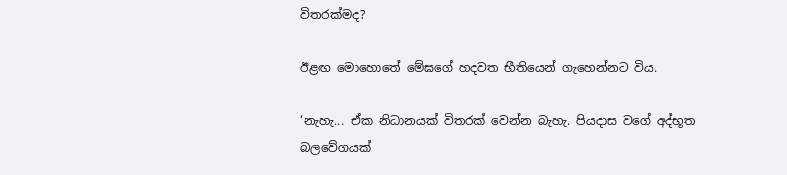විතරක්මද?

ඊළඟ මොහොතේ මේඝගේ හදවත භීතියෙන් ගැහෙන්නට විය.

‘නැහැ... ඒක නිධානයක් විතරක් වෙන්න බැහැ. පියදාස වගේ අද්භූත බලවේගයක්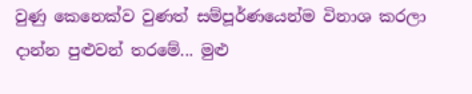වුණු කෙනෙක්ව වුණත් සම්පූර්ණයෙන්ම විනාශ කරලා දාන්න පුළුවන් තරමේ... මුළු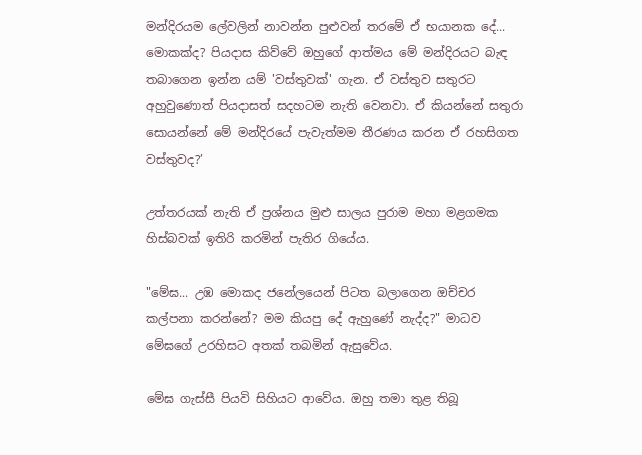මන්දිරයම ලේවලින් නාවන්න පුළුවන් තරමේ ඒ භයානක දේ... මොකක්ද? පියදාස කිව්වේ ඔහුගේ ආත්මය මේ මන්දිරයට බැඳ තබාගෙන ඉන්න යම් 'වස්තුවක්' ගැන. ඒ වස්තුව සතුරට අහුවුණොත් පියදාසත් සදහටම නැති වෙනවා. ඒ කියන්නේ සතුරා සොයන්නේ මේ මන්දිරයේ පැවැත්මම තීරණය කරන ඒ රහසිගත වස්තුවද?’

උත්තරයක් නැති ඒ ප්‍රශ්නය මුළු සාලය පුරාම මහා මළගමක හිස්බවක් ඉතිරි කරමින් පැතිර ගියේය.

"මේඝ... උඹ මොකද ජනේලයෙන් පිටත බලාගෙන ඔච්චර කල්පනා කරන්නේ? මම කියපු දේ ඇහුණේ නැද්ද?" මාධව මේඝගේ උරහිසට අතක් තබමින් ඇසුවේය.

මේඝ ගැස්සී පියවි සිහියට ආවේය. ඔහු තමා තුළ තිබූ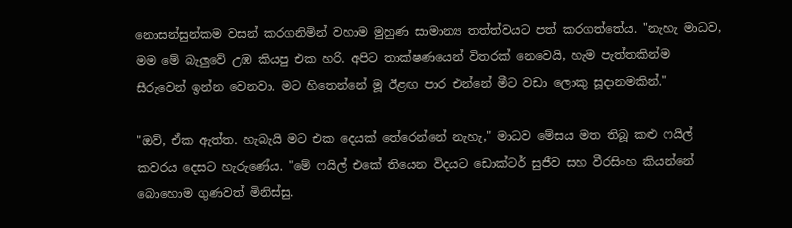නොසන්සුන්කම වසන් කරගනිමින් වහාම මුහුණ සාමාන්‍ය තත්ත්වයට පත් කරගත්තේය. "නැහැ මාධව, මම මේ බැලුවේ උඹ කියපු එක හරි. අපිට තාක්ෂණයෙන් විතරක් නෙවෙයි, හැම පැත්තකින්ම සීරුවෙන් ඉන්න වෙනවා. මට හිතෙන්නේ මූ ඊළඟ පාර එන්නේ මීට වඩා ලොකු සූදානමකින්."

"ඔව්, ඒක ඇත්ත. හැබැයි මට එක දෙයක් තේරෙන්නේ නැහැ," මාධව මේසය මත තිබූ කළු ෆයිල් කවරය දෙසට හැරුණේය. "මේ ෆයිල් එකේ තියෙන විදයට ඩොක්ටර් සුජීව සහ වීරසිංහ කියන්නේ බොහොම ගුණවත් මිනිස්සු.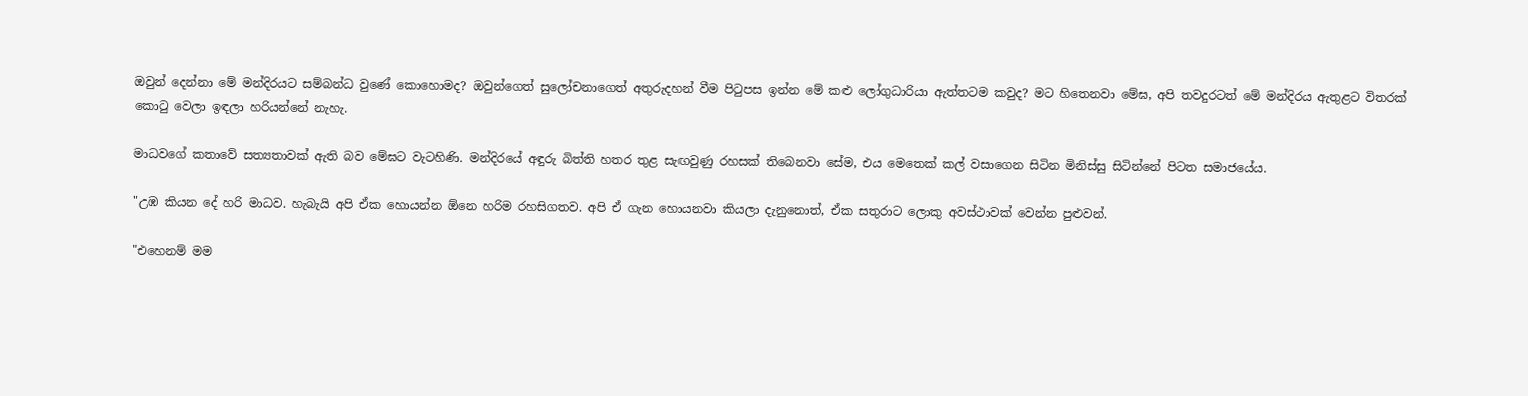ඔවුන් දෙන්නා මේ මන්දිරයට සම්බන්ධ වුණේ කොහොමද? ඔවුන්ගෙත් සුලෝචනාගෙත් අතුරුදහන් වීම පිටුපස ඉන්න මේ කළු ලෝගුධාරියා ඇත්තටම කවුද? මට හිතෙනවා මේඝ, අපි තවදුරටත් මේ මන්දිරය ඇතුළට විතරක් කොටු වෙලා ඉඳලා හරියන්නේ නැහැ.

මාධවගේ කතාවේ සත්‍යතාවක් ඇති බව මේඝට වැටහිණි. මන්දිරයේ අඳුරු බිත්ති හතර තුළ සැඟවුණු රහසක් තිබෙනවා සේම, එය මෙතෙක් කල් වසාගෙන සිටින මිනිස්සු සිටින්නේ පිටත සමාජයේය.

"උඹ කියන දේ හරි මාධව. හැබැයි අපි ඒක හොයන්න ඕනෙ හරිම රහසිගතව. අපි ඒ ගැන හොයනවා කියලා දැනුනොත්, ඒක සතුරාට ලොකු අවස්ථාවක් වෙන්න පුළුවන්.

"එහෙනම් මම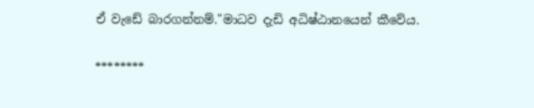ඒ වැඩේ බාරගන්නම්."මාධව දැඩි අධිෂ්ඨානයෙන් කීවේය.

********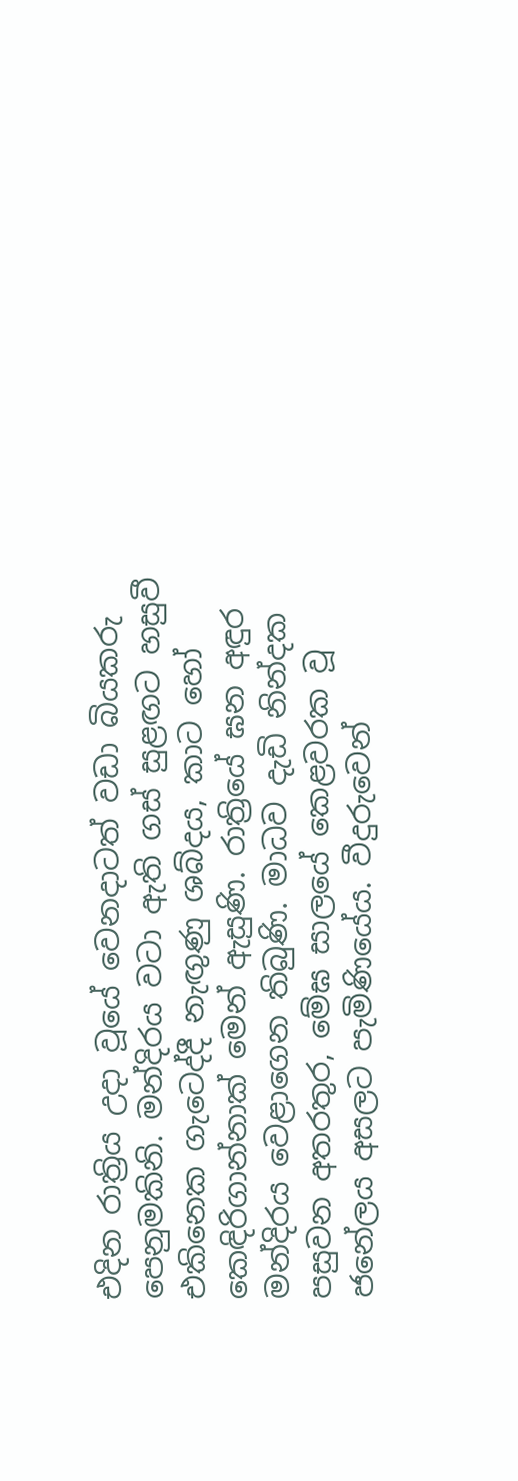එදින රාත්‍රිය උදා වූයේ වෙනදාටත් වඩා බියකරු පෙනුමකිනි. මන්දිරය වටා ඇති ගස් සුළඟට හසුවී එකිනෙක ගැටෙද්දී නැඟුණු ශබ්දය, කාට හෝ කෙඳිරිගාන්නාක් මෙන් ඇසුණි. රාත්‍රියේ ඝන අඳුර මන්දිරය වෙළාගෙන තිබුණි. මාධව දැඩි නින්දක පසුවන අතරතුර, මේඝ සාලයේ කෙළවරක වූ ජනේලය අසලට පැමිණියේය. වීදුරුවෙන්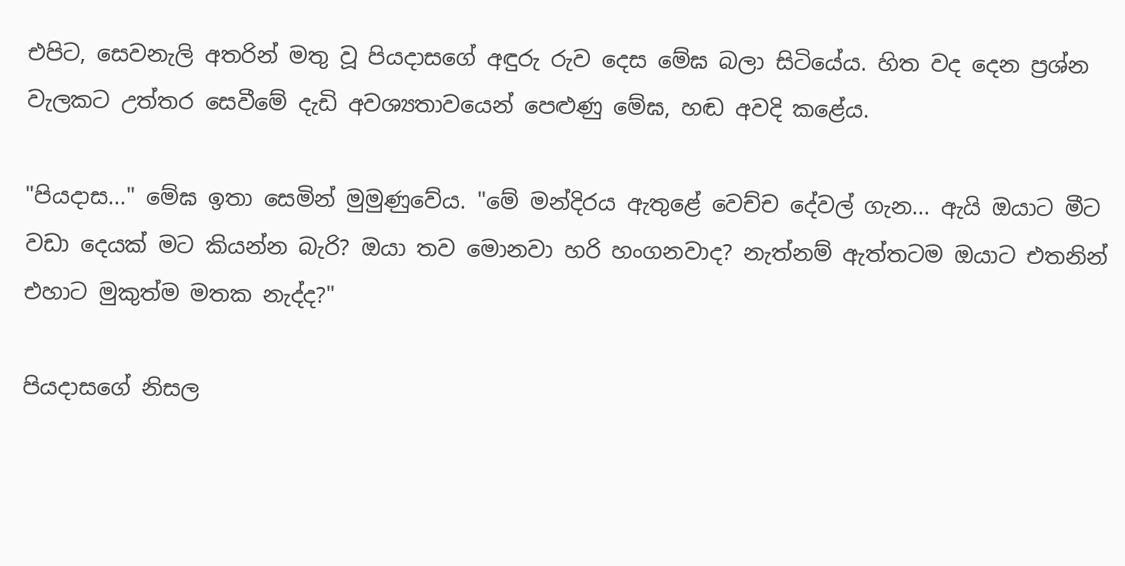එපිට, සෙවනැලි අතරින් මතු වූ පියදාසගේ අඳුරු රුව දෙස මේඝ බලා සිටියේය. හිත වද දෙන ප්‍රශ්න වැලකට උත්තර සෙවීමේ දැඩි අවශ්‍යතාවයෙන් පෙළුණු මේඝ, හඬ අවදි කළේය.

"පියදාස..." මේඝ ඉතා සෙමින් මුමුණුවේය. "මේ මන්දිරය ඇතුළේ වෙච්ච දේවල් ගැන... ඇයි ඔයාට මීට වඩා දෙයක් මට කියන්න බැරි? ඔයා තව මොනවා හරි හංගනවාද? නැත්නම් ඇත්තටම ඔයාට එතනින් එහාට මුකුත්ම මතක නැද්ද?"

පියදාසගේ නිසල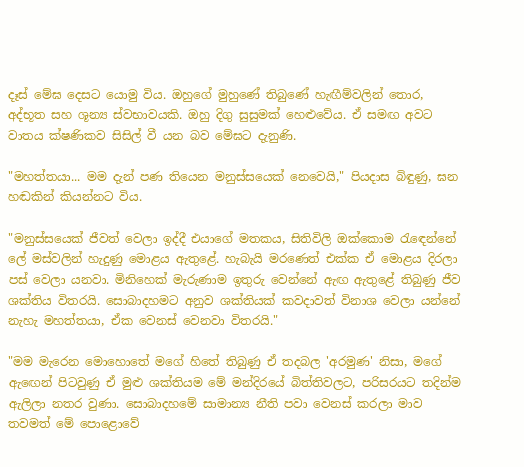දෑස් මේඝ දෙසට යොමු විය. ඔහුගේ මුහුණේ තිබුණේ හැඟීම්වලින් තොර, අද්භූත සහ ශූන්‍ය ස්වභාවයකි. ඔහු දිගු සුසුමක් හෙළුවේය. ඒ සමඟ අවට වාතය ක්ෂණිකව සිසිල් වී යන බව මේඝට දැනුණි.

"මහත්තයා... මම දැන් පණ තියෙන මනුස්සයෙක් නෙවෙයි," පියදාස බිඳුණු, ඝන හඬකින් කියන්නට විය.

"මනුස්සයෙක් ජීවත් වෙලා ඉද්දී එයාගේ මතකය, සිතිවිලි ඔක්කොම රැඳෙන්නේ ලේ මස්වලින් හැදුණු මොළය ඇතුළේ. හැබැයි මරණෙත් එක්ක ඒ මොළය දිරලා පස් වෙලා යනවා. මිනිහෙක් මැරුණාම ඉතුරු වෙන්නේ ඇඟ ඇතුළේ තිබුණු ජීව ශක්තිය විතරයි. සොබාදහමට අනුව ශක්තියක් කවදාවත් විනාශ වෙලා යන්නේ නැහැ මහත්තයා, ඒක වෙනස් වෙනවා විතරයි."

"මම මැරෙන මොහොතේ මගේ හිතේ තිබුණු ඒ තදබල 'අරමුණ' නිසා, මගේ ඇඟෙන් පිටවුණු ඒ මුළු ශක්තියම මේ මන්දිරයේ බිත්තිවලට, පරිසරයට තදින්ම ඇලිලා නතර වුණා. සොබාදහමේ සාමාන්‍ය නීති පවා වෙනස් කරලා මාව තවමත් මේ පොළොවේ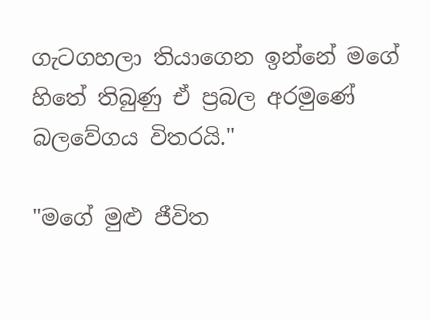ගැටගහලා තියාගෙන ඉන්නේ මගේ හිතේ තිබුණු ඒ ප්‍රබල අරමුණේ බලවේගය විතරයි."

"මගේ මුළු ජීවිත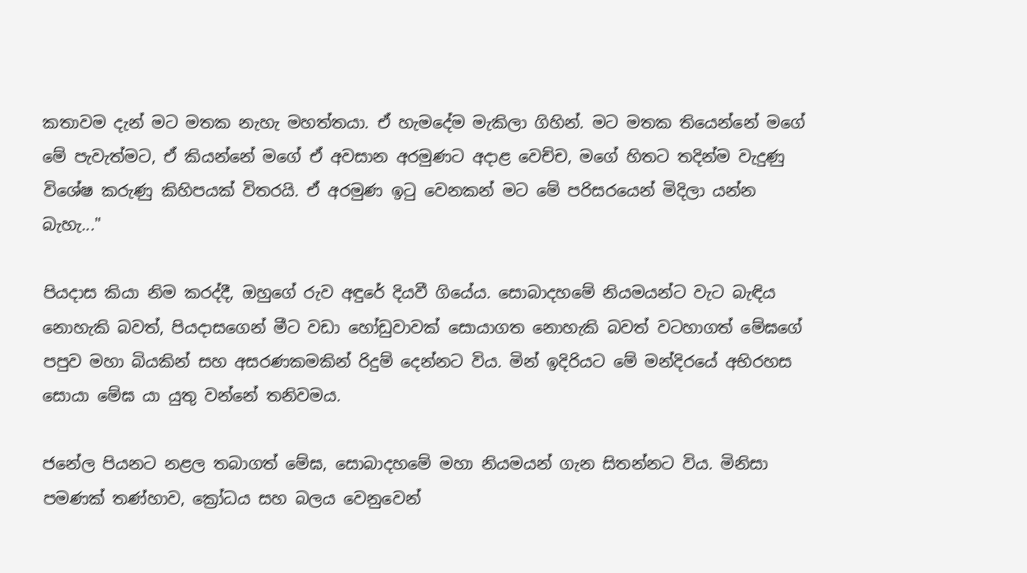කතාවම දැන් මට මතක නැහැ මහත්තයා. ඒ හැමදේම මැකිලා ගිහින්. මට මතක තියෙන්නේ මගේ මේ පැවැත්මට, ඒ කියන්නේ මගේ ඒ අවසාන අරමුණට අදාළ වෙච්ච, මගේ හිතට තදින්ම වැදුණු විශේෂ කරුණු කිහිපයක් විතරයි. ඒ අරමුණ ඉටු වෙනකන් මට මේ පරිසරයෙන් මිදිලා යන්න බැහැ..."

පියදාස කියා නිම කරද්දී, ඔහුගේ රුව අඳුරේ දියවී ගියේය. සොබාදහමේ නියමයන්ට වැට බැඳිය නොහැකි බවත්, පියදාසගෙන් මීට වඩා හෝඩුවාවක් සොයාගත නොහැකි බවත් වටහාගත් මේඝගේ පපුව මහා බියකින් සහ අසරණකමකින් රිදුම් දෙන්නට විය. මින් ඉදිරියට මේ මන්දිරයේ අභිරහස සොයා මේඝ යා යුතු වන්නේ තනිවමය.

ජනේල පියනට නළල තබාගත් මේඝ, සොබාදහමේ මහා නියමයන් ගැන සිතන්නට විය. මිනිසා පමණක් තණ්හාව, ක්‍රෝධය සහ බලය වෙනුවෙන්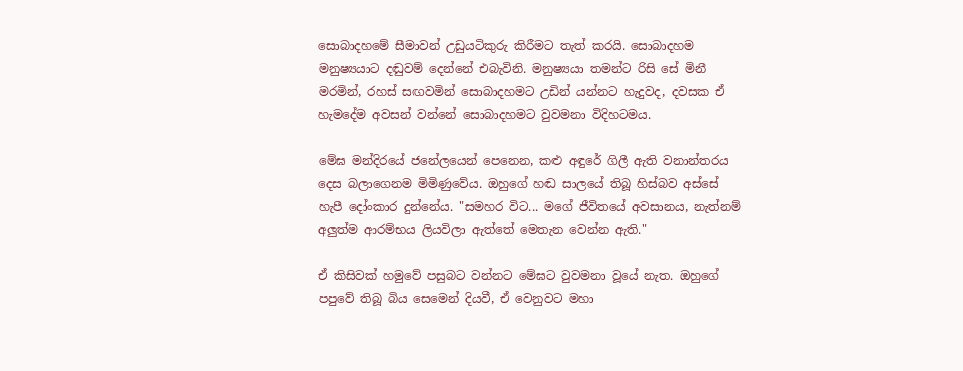සොබාදහමේ සීමාවන් උඩුයටිකුරු කිරීමට තැත් කරයි. සොබාදහම මනුෂ්‍යයාට දඬුවම් දෙන්නේ එබැවිනි. මනුෂ්‍යයා තමන්ට රිසි සේ මිනී මරමින්, රහස් සඟවමින් සොබාදහමට උඩින් යන්නට හැදුවද, දවසක ඒ හැමදේම අවසන් වන්නේ සොබාදහමට වුවමනා විදිහටමය.

මේඝ මන්දිරයේ ජනේලයෙන් පෙනෙන, කළු අඳුරේ ගිලී ඇති වනාන්තරය දෙස බලාගෙනම මිමිණුවේය. ඔහුගේ හඬ සාලයේ තිබූ හිස්බව අස්සේ හැපී දෝංකාර දුන්නේය. "සමහර විට... මගේ ජීවිතයේ අවසානය, නැත්නම් අලුත්ම ආරම්භය ලියවිලා ඇත්තේ මෙතැන වෙන්න ඇති."

ඒ කිසිවක් හමුවේ පසුබට වන්නට මේඝට වුවමනා වූයේ නැත. ඔහුගේ පපුවේ තිබූ බිය සෙමෙන් දියවී, ඒ වෙනුවට මහා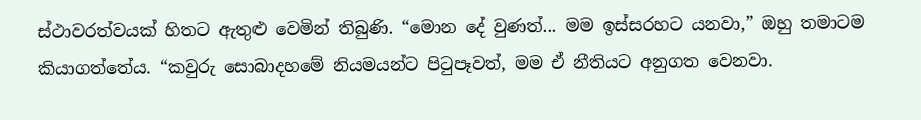ස්ථාවරත්වයක් හිතට ඇතුළු වෙමින් තිබුණි. “මොන දේ වුණත්... මම ඉස්සරහට යනවා,” ඔහු තමාටම කියාගත්තේය. “කවුරු සොබාදහමේ නියමයන්ට පිටුපෑවත්, මම ඒ නීතියට අනුගත වෙනවා.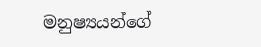මනුෂ්‍යයන්ගේ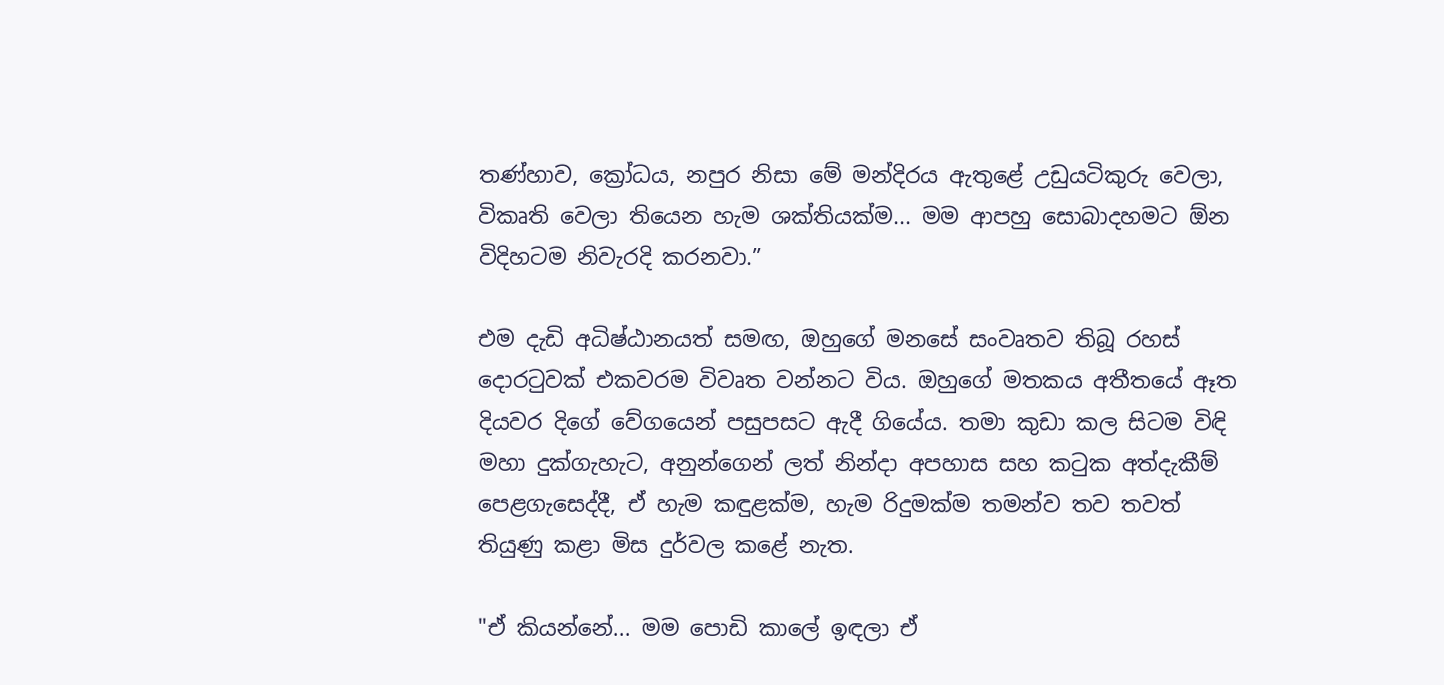තණ්හාව, ක්‍රෝධය, නපුර නිසා මේ මන්දිරය ඇතුළේ උඩුයටිකුරු වෙලා, විකෘති වෙලා තියෙන හැම ශක්තියක්ම... මම ආපහු සොබාදහමට ඕන විදිහටම නිවැරදි කරනවා.”

එම දැඩි අධිෂ්ඨානයත් සමඟ, ඔහුගේ මනසේ සංවෘතව තිබූ රහස් දොරටුවක් එකවරම විවෘත වන්නට විය. ඔහුගේ මතකය අතීතයේ ඈත දියවර දිගේ වේගයෙන් පසුපසට ඇදී ගියේය. තමා කුඩා කල සිටම විඳි මහා දුක්ගැහැට, අනුන්ගෙන් ලත් නින්දා අපහාස සහ කටුක අත්දැකීම් පෙළගැසෙද්දී, ඒ හැම කඳුළක්ම, හැම රිදුමක්ම තමන්ව තව තවත් තියුණු කළා මිස දුර්වල කළේ නැත.

"ඒ කියන්නේ... මම පොඩි කාලේ ඉඳලා ඒ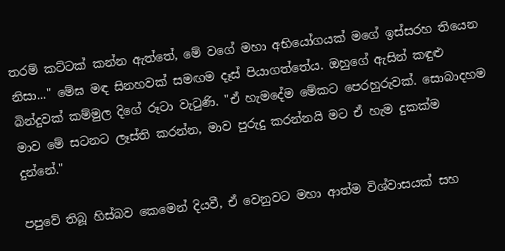තරම් කට්ටක් කන්න ඇත්තේ, මේ වගේ මහා අභියෝගයක් මගේ ඉස්සරහ තියෙන නිසා..." මේඝ මඳ සිනහවක් සමඟම දෑස් පියාගත්තේය. ඔහුගේ ඇසින් කඳුළු බින්දුවක් කම්මුල දිගේ රූටා වැටුණි. "ඒ හැමදේම මේකට පෙරහුරුවක්. සොබාදහම මාව මේ සටනට ලෑස්ති කරන්න, මාව පුරුදු කරන්නයි මට ඒ හැම දුකක්ම දුන්නේ."

පපුවේ තිබූ හිස්බව කෙමෙන් දියවී, ඒ වෙනුවට මහා ආත්ම විශ්වාසයක් සහ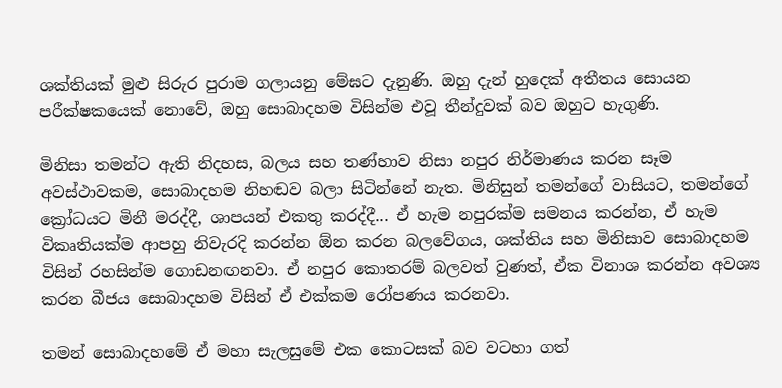ශක්තියක් මුළු සිරුර පුරාම ගලායනු මේඝට දැනුණි. ඔහු දැන් හුදෙක් අතීතය සොයන පරීක්ෂකයෙක් නොවේ, ඔහු සොබාදහම විසින්ම එවූ තීන්දුවක් බව ඔහුට හැගුණි.

මිනිසා තමන්ට ඇති නිදහස, බලය සහ තණ්හාව නිසා නපුර නිර්මාණය කරන සෑම අවස්ථාවකම, සොබාදහම නිහඬව බලා සිටින්නේ නැත. මිනිසුන් තමන්ගේ වාසියට, තමන්ගේ ක්‍රෝධයට මිනී මරද්දී, ශාපයන් එකතු කරද්දී... ඒ හැම නපුරක්ම සමනය කරන්න, ඒ හැම විකෘතියක්ම ආපහු නිවැරදි කරන්න ඕන කරන බලවේගය, ශක්තිය සහ මිනිසාව සොබාදහම විසින් රහසින්ම ගොඩනඟනවා. ඒ නපුර කොතරම් බලවත් වුණත්, ඒක විනාශ කරන්න අවශ්‍ය කරන බීජය සොබාදහම විසින් ඒ එක්කම රෝපණය කරනවා.

තමන් සොබාදහමේ ඒ මහා සැලසුමේ එක කොටසක් බව වටහා ගත්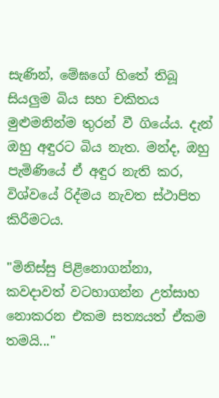සැණින්, මේඝගේ හිතේ තිබූ සියලුම බිය සහ චකිතය මුළුමනින්ම තුරන් වී ගියේය. දැන් ඔහු අඳුරට බිය නැත. මන්ද, ඔහු පැමිණියේ ඒ අඳුර නැති කර, විශ්වයේ රිද්මය නැවත ස්ථාපිත කිරීමටය.

"මිනිස්සු පිළිනොගන්නා, කවදාවත් වටහාගන්න උත්සාහ නොකරන එකම සත්‍යයත් ඒකම තමයි..."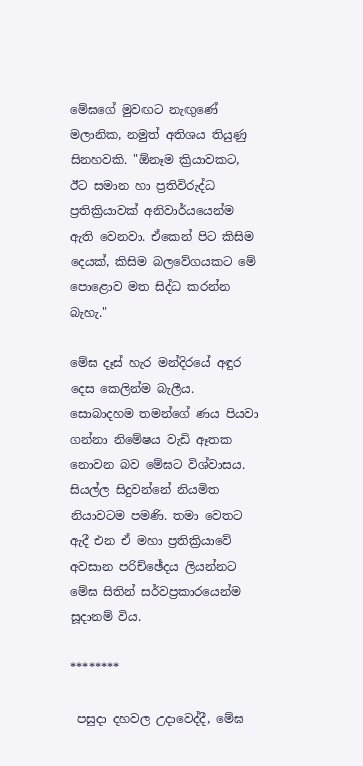මේඝගේ මුවඟට නැඟුණේ මලානික, නමුත් අතිශය තියුණු සිනහවකි. "ඕනෑම ක්‍රියාවකට, ඊට සමාන හා ප්‍රතිවිරුද්ධ ප්‍රතික්‍රියාවක් අනිවාර්යයෙන්ම ඇති වෙනවා. ඒකෙන් පිට කිසිම දෙයක්, කිසිම බලවේගයකට මේ පොළොව මත සිද්ධ කරන්න බැහැ."

මේඝ දෑස් හැර මන්දිරයේ අඳුර දෙස කෙලින්ම බැලීය. සොබාදහම තමන්ගේ ණය පියවා ගන්නා නිමේෂය වැඩි ඈතක නොවන බව මේඝට විශ්වාසය. සියල්ල සිදුවන්නේ නියමිත නියාවටම පමණි. තමා වෙතට ඇදී එන ඒ මහා ප්‍රතික්‍රියාවේ අවසාන පරිච්ඡේදය ලියන්නට මේඝ සිතින් සර්වප්‍රකාරයෙන්ම සූදානම් විය.

********

 පසුදා දහවල උදාවෙද්දී, මේඝ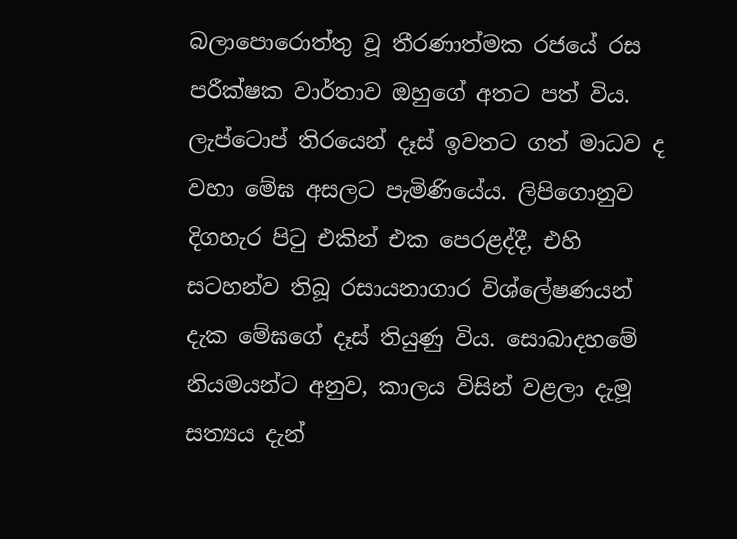බලාපොරොත්තු වූ තීරණාත්මක රජයේ රස පරීක්ෂක වාර්තාව ඔහුගේ අතට පත් විය. ලැප්ටොප් තිරයෙන් දෑස් ඉවතට ගත් මාධව ද වහා මේඝ අසලට පැමිණියේය. ලිපිගොනුව දිගහැර පිටු එකින් එක පෙරළද්දී, එහි සටහන්ව තිබූ රසායනාගාර විශ්ලේෂණයන් දැක මේඝගේ දෑස් තියුණු විය. සොබාදහමේ නියමයන්ට අනුව, කාලය විසින් වළලා දැමූ සත්‍යය දැන්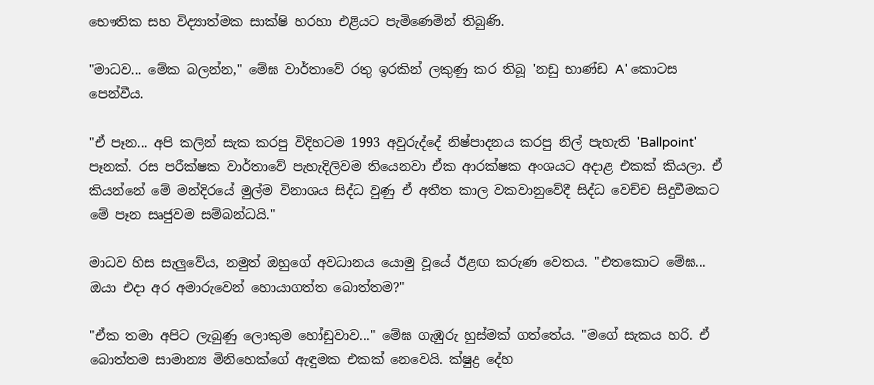භෞතික සහ විද්‍යාත්මක සාක්ෂි හරහා එළියට පැමිණෙමින් තිබුණි.

"මාධව... මේක බලන්න," මේඝ වාර්තාවේ රතු ඉරකින් ලකුණු කර තිබූ 'නඩු භාණ්ඩ A' කොටස පෙන්වීය.

"ඒ පෑන... අපි කලින් සැක කරපු විදිහටම 1993 අවුරුද්දේ නිෂ්පාදනය කරපු නිල් පැහැති 'Ballpoint' පෑනක්. රස පරීක්ෂක වාර්තාවේ පැහැදිලිවම තියෙනවා ඒක ආරක්ෂක අංශයට අදාළ එකක් කියලා. ඒ කියන්නේ මේ මන්දිරයේ මුල්ම විනාශය සිද්ධ වුණු ඒ අතීත කාල වකවානුවේදී සිද්ධ වෙච්ච සිදුවීමකට මේ පෑන සෘජුවම සම්බන්ධයි."

මාධව හිස සැලුවේය, නමුත් ඔහුගේ අවධානය යොමු වූයේ ඊළඟ කරුණ වෙතය. "එතකොට මේඝ... ඔයා එදා අර අමාරුවෙන් හොයාගත්ත බොත්තම?"

"ඒක තමා අපිට ලැබුණු ලොකුම හෝඩුවාව..." මේඝ ගැඹුරු හුස්මක් ගත්තේය. "මගේ සැකය හරි. ඒ බොත්තම සාමාන්‍ය මිනිහෙක්ගේ ඇඳුමක එකක් නෙවෙයි. ක්ෂුද්‍ර දේහ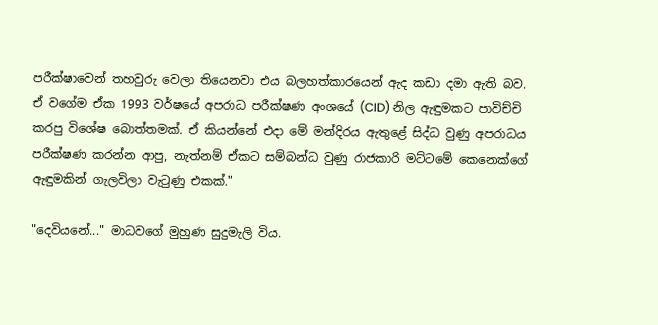පරීක්ෂාවෙන් තහවුරු වෙලා තියෙනවා එය බලහත්කාරයෙන් ඇද කඩා දමා ඇති බව. ඒ වගේම ඒක 1993 වර්ෂයේ අපරාධ පරීක්ෂණ අංශයේ (CID) නිල ඇඳුමකට පාවිච්චි කරපු විශේෂ බොත්තමක්. ඒ කියන්නේ එදා මේ මන්දිරය ඇතුළේ සිද්ධ වුණු අපරාධය පරීක්ෂණ කරන්න ආපු, නැත්නම් ඒකට සම්බන්ධ වුණු රාජකාරි මට්ටමේ කෙනෙක්ගේ ඇඳුමකින් ගැලවිලා වැටුණු එකක්."

"දෙවියනේ..." මාධවගේ මුහුණ සුදුමැලි විය.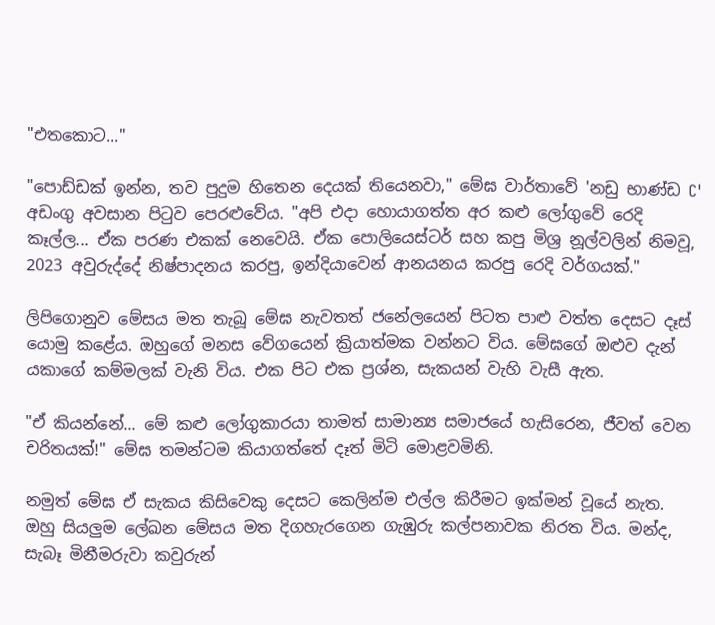"එතකොට..."

"පොඩ්ඩක් ඉන්න, තව පුදුම හිතෙන දෙයක් තියෙනවා," මේඝ වාර්තාවේ 'නඩු භාණ්ඩ C' අඩංගු අවසාන පිටුව පෙරළුවේය. "අපි එදා හොයාගත්ත අර කළු ලෝගුවේ රෙදි කෑල්ල... ඒක පරණ එකක් නෙවෙයි. ඒක පොලියෙස්ටර් සහ කපු මිශ්‍ර නූල්වලින් නිමවූ, 2023 අවුරුද්දේ නිෂ්පාදනය කරපු, ඉන්දියාවෙන් ආනයනය කරපු රෙදි වර්ගයක්."

ලිපිගොනුව මේසය මත තැබූ මේඝ නැවතත් ජනේලයෙන් පිටත පාළු වත්ත දෙසට දෑස් යොමු කළේය. ඔහුගේ මනස වේගයෙන් ක්‍රියාත්මක වන්නට විය. මේඝගේ ඔළුව දැන් යකාගේ කම්මලක් වැනි විය. එක පිට එක ප්‍රශ්න, සැකයන් වැහි වැසී ඇත.

"ඒ කියන්නේ... මේ කළු ලෝගුකාරයා තාමත් සාමාන්‍ය සමාජයේ හැසිරෙන, ජීවත් වෙන චරිතයක්!" මේඝ තමන්ටම කියාගත්තේ දෑත් මිටි මොළවමිනි.

නමුත් මේඝ ඒ සැකය කිසිවෙකු දෙසට කෙලින්ම එල්ල කිරීමට ඉක්මන් වූයේ නැත. ඔහු සියලුම ලේඛන මේසය මත දිගහැරගෙන ගැඹුරු කල්පනාවක නිරත විය. මන්ද, සැබෑ මිනීමරුවා කවුරුන්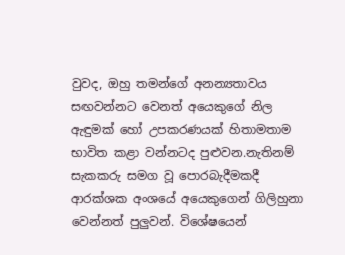වුවද, ඔහු තමන්ගේ අනන්‍යතාවය සඟවන්නට වෙනත් අයෙකුගේ නිල ඇඳුමක් හෝ උපකරණයක් හිතාමතාම භාවිත කළා වන්නටද පුළුවන.නැතිනම් සැකකරු සමග වූ පොරබැදීමකදී ආරක්ශක අංශයේ අයෙකුගෙන් ගිලිහුනා වෙන්නත් පුලුවන්. විශේෂයෙන්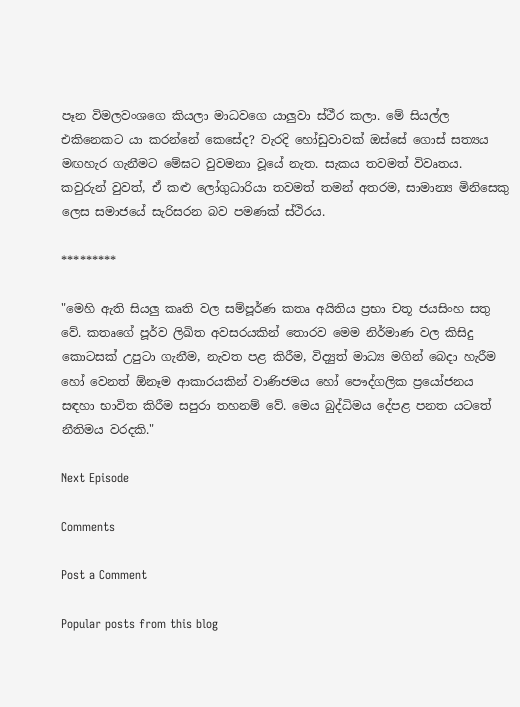පෑන විමලවංශගෙ කියලා මාධවගෙ යාලුවා ස්ථීර කලා. මේ සියල්ල එකිනෙකට යා කරන්නේ කෙසේද? වැරදි හෝඩුවාවක් ඔස්සේ ගොස් සත්‍යය මඟහැර ගැනීමට මේඝට වුවමනා වූයේ නැත. සැකය තවමත් විවෘතය. කවුරුන් වුවත්, ඒ කළු ලෝගුධාරියා තවමත් තමන් අතරම, සාමාන්‍ය මිනිසෙකු ලෙස සමාජයේ සැරිසරන බව පමණක් ස්ථිරය.

*********

"මෙහි ඇති සියලු කෘති වල සම්පූර්ණ කතෘ අයිතිය ප්‍රභා චතූ ජයසිංහ සතු වේ. කතෘගේ පූර්ව ලිඛිත අවසරයකින් තොරව මෙම නිර්මාණ වල කිසිදු කොටසක් උපුටා ගැනීම, නැවත පළ කිරීම, විද්‍යුත් මාධ්‍ය මගින් බෙදා හැරීම හෝ වෙනත් ඕනෑම ආකාරයකින් වාණිජමය හෝ පෞද්ගලික ප්‍රයෝජනය සඳහා භාවිත කිරීම සපුරා තහනම් වේ. මෙය බුද්ධිමය දේපළ පනත යටතේ නීතිමය වරදකි."

Next Episode

Comments

Post a Comment

Popular posts from this blog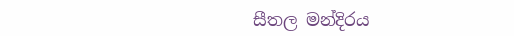සීතල මන්දිරය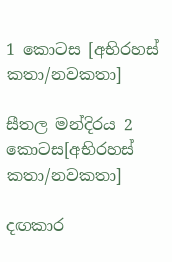1 කොටස [අභිරහස් කතා/නවකතා]

සීතල මන්දිරය 2 කොටස[අභිරහස් කතා/නවකතා]

දඟකාර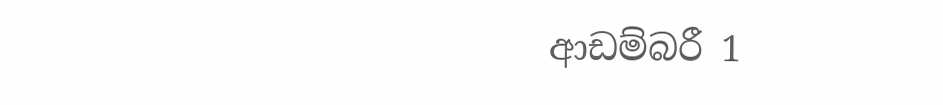ආඩම්බරී 1